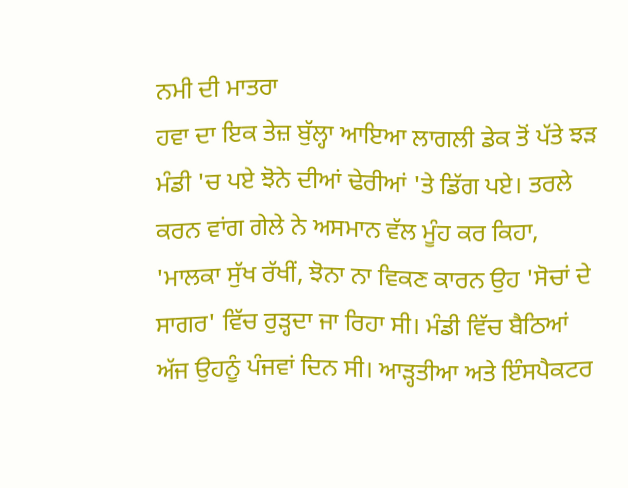ਨਮੀ ਦੀ ਮਾਤਰਾ
ਹਵਾ ਦਾ ਇਕ ਤੇਜ਼ ਬੁੱਲ੍ਹਾ ਆਇਆ ਲਾਗਲੀ ਡੇਕ ਤੋਂ ਪੱਤੇ ਝੜ ਮੰਡੀ 'ਚ ਪਏ ਝੋਨੇ ਦੀਆਂ ਢੇਰੀਆਂ 'ਤੇ ਡਿੱਗ ਪਏ। ਤਰਲੇ ਕਰਨ ਵਾਂਗ ਗੇਲੇ ਨੇ ਅਸਮਾਨ ਵੱਲ ਮੂੰਹ ਕਰ ਕਿਹਾ, 'ਮਾਲਕਾ ਸੁੱਖ ਰੱਖੀਂ, ਝੋਨਾ ਨਾ ਵਿਕਣ ਕਾਰਨ ਉਹ 'ਸੋਚਾਂ ਦੇ ਸਾਗਰ' ਵਿੱਚ ਰੁੜ੍ਹਦਾ ਜਾ ਰਿਹਾ ਸੀ। ਮੰਡੀ ਵਿੱਚ ਬੈਠਿਆਂ ਅੱਜ ਉਹਨੂੰ ਪੰਜਵਾਂ ਦਿਨ ਸੀ। ਆੜ੍ਹਤੀਆ ਅਤੇ ਇੰਸਪੈਕਟਰ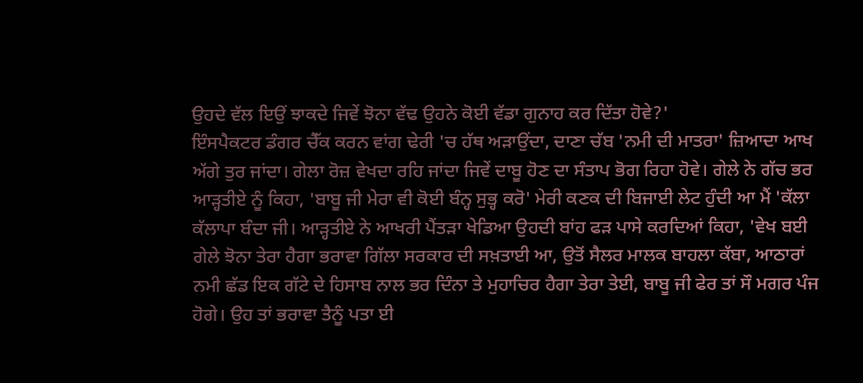ਉਹਦੇ ਵੱਲ ਇਉਂ ਝਾਕਦੇ ਜਿਵੇਂ ਝੋਨਾ ਵੱਢ ਉਹਨੇ ਕੋਈ ਵੱਡਾ ਗੁਨਾਹ ਕਰ ਦਿੱਤਾ ਹੋਵੇ?'
ਇੰਸਪੈਕਟਰ ਡੰਗਰ ਚੈੱਕ ਕਰਨ ਵਾਂਗ ਢੇਰੀ 'ਚ ਹੱਥ ਅੜਾਉਂਦਾ, ਦਾਣਾ ਚੱਬ 'ਨਮੀ ਦੀ ਮਾਤਰਾ' ਜ਼ਿਆਦਾ ਆਖ ਅੱਗੇ ਤੁਰ ਜਾਂਦਾ। ਗੇਲਾ ਰੋਜ਼ ਵੇਖਦਾ ਰਹਿ ਜਾਂਦਾ ਜਿਵੇਂ ਦਾਬੂ ਹੋਣ ਦਾ ਸੰਤਾਪ ਭੋਗ ਰਿਹਾ ਹੋਵੇ। ਗੇਲੇ ਨੇ ਗੱਚ ਭਰ ਆੜ੍ਹਤੀਏ ਨੂੰ ਕਿਹਾ, 'ਬਾਬੂ ਜੀ ਮੇਰਾ ਵੀ ਕੋਈ ਬੰਨ੍ਹ ਸੁਭ੍ਹ ਕਰੋ' ਮੇਰੀ ਕਣਕ ਦੀ ਬਿਜਾਈ ਲੇਟ ਹੁੰਦੀ ਆ ਮੈਂ 'ਕੱਲਾ ਕੱਲਾਪਾ ਬੰਦਾ ਜੀ। ਆੜ੍ਹਤੀਏ ਨੇ ਆਖਰੀ ਪੈਂਤੜਾ ਖੇਡਿਆ ਉਹਦੀ ਬਾਂਹ ਫੜ ਪਾਸੇ ਕਰਦਿਆਂ ਕਿਹਾ, 'ਵੇਖ ਬਈ ਗੇਲੇ ਝੋਨਾ ਤੇਰਾ ਹੈਗਾ ਭਰਾਵਾ ਗਿੱਲਾ ਸਰਕਾਰ ਦੀ ਸਖ਼ਤਾਈ ਆ, ਉਤੋਂ ਸੈਲਰ ਮਾਲਕ ਬਾਹਲਾ ਕੱਬਾ, ਆਠਾਰਾਂ ਨਮੀ ਛੱਡ ਇਕ ਗੱਟੇ ਦੇ ਹਿਸਾਬ ਨਾਲ ਭਰ ਦਿੰਨਾ ਤੇ ਮੁਹਾਚਿਰ ਹੈਗਾ ਤੇਰਾ ਤੇਈ, ਬਾਬੂ ਜੀ ਫੇਰ ਤਾਂ ਸੌ ਮਗਰ ਪੰਜ ਹੋਗੇ। ਉਹ ਤਾਂ ਭਰਾਵਾ ਤੈਨੂੰ ਪਤਾ ਈ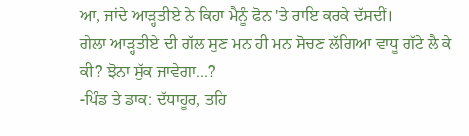ਆ, ਜਾਂਦੇ ਆੜ੍ਹਤੀਏ ਨੇ ਕਿਹਾ ਮੈਨੂੰ ਫੋਨ 'ਤੇ ਰਾਇ ਕਰਕੇ ਦੱਸਦੀਂ।
ਗੇਲਾ ਆੜ੍ਹਤੀਏ ਦੀ ਗੱਲ ਸੁਣ ਮਨ ਹੀ ਮਨ ਸੋਚਣ ਲੱਗਿਆ ਵਾਧੂ ਗੱਟੇ ਲੈ ਕੇ ਕੀ? ਝੋਨਾ ਸੁੱਕ ਜਾਵੇਗਾ...?
-ਪਿੰਡ ਤੇ ਡਾਕ: ਦੱਧਾਹੂਰ, ਤਹਿ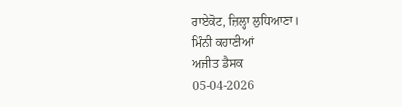ਰਾਏਕੋਟ, ਜ਼ਿਲ੍ਹਾ ਲੁਧਿਆਣਾ।
ਮਿੰਨੀ ਕਹਾਣੀਆਂ
ਅਜੀਤ ਡੈਸਕ
05-04-2026